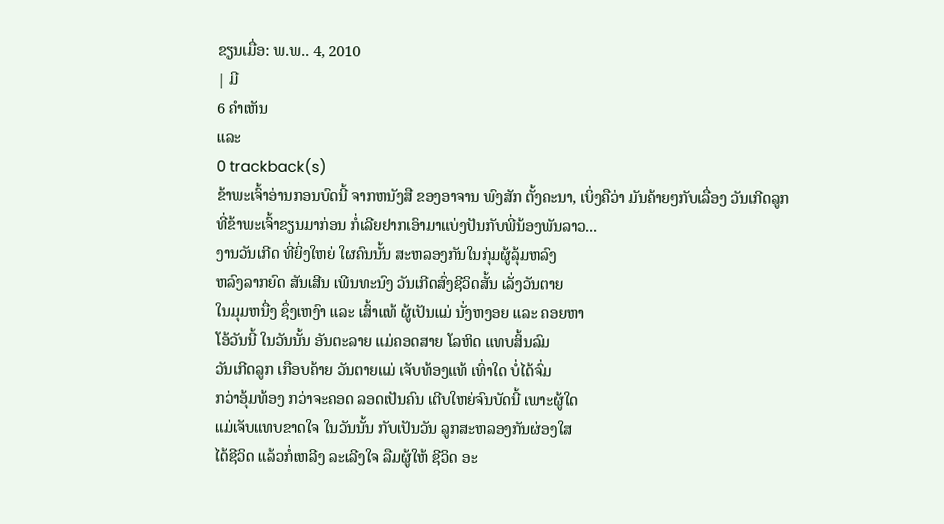ຂຽນເມື່ອ: ພ.ພ.. 4, 2010
| ມີ
6 ຄຳເຫັນ
ແລະ
0 trackback(s)
ຂ້າພະເຈົ້າອ່ານກອນບົດນີ້ ຈາກຫນັງສື ຂອງອາຈານ ພົງສັກ ຕັ້ງຄະນາ, ເບິ່ງຄືວ່າ ມັນຄ້າຍໆກັບເລື່ອງ ວັນເກີດລູກ
ທີ່ຂ້າພະເຈົ້າຂຽນມາກ່ອນ ກໍ່ເລີຍຢາກເອົາມາແບ່ງປັນກັບພີ່ນ້ອງພັນລາວ...
ງານວັນເກີດ ທີ່ຍິ່ງໃຫຍ່ ໃຜຄົນນັ້ນ ສະຫລອງກັນໃນກຸ່ມຜູ້ລຸ້ມຫລົງ
ຫລົງລາກຍົດ ສັນເສີນ ເພີນທະນົງ ວັນເກີດສົ່ງຊີວິດສັ້ນ ເລັ່ງວັນຕາຍ
ໃນມຸມຫນື່ງ ຊຶ່ງເຫງົາ ແລະ ເສົ້າແທ້ ຜູ້ເປັນແມ່ ນັ່ງຫງອຍ ແລະ ຄອຍຫາ
ໂອ້ວັນນີ້ ໃນວັນນັ້ນ ອັນຕະລາຍ ແມ່ຄອດສາຍ ໂລຫິດ ແທບສິ້ນລົມ
ວັນເກີດລູກ ເກືອບຄ້າຍ ວັນຕາຍແມ່ ເຈັບທ້ອງແທ້ ເທົ່າໃດ ບໍ່ໄດ້ຈົ່ມ
ກວ່າອຸ້ມທ້ອງ ກວ່າຈະຄອດ ລອດເປັນຄົນ ເຕີບໃຫຍ່ຈົນບັດນີ້ ເພາະຜູ້ໃດ
ແມ່ເຈັບແທບຂາດໃຈ ໃນວັນນັ້ນ ກັບເປັນວັນ ລູກສະຫລອງກັນຜ່ອງໃສ
ໄດ້ຊີວິດ ແລ້ວກໍ່ເຫລີງ ລະເລີງໃຈ ລືມຜູ້ໃຫ້ ຊີວິດ ອະ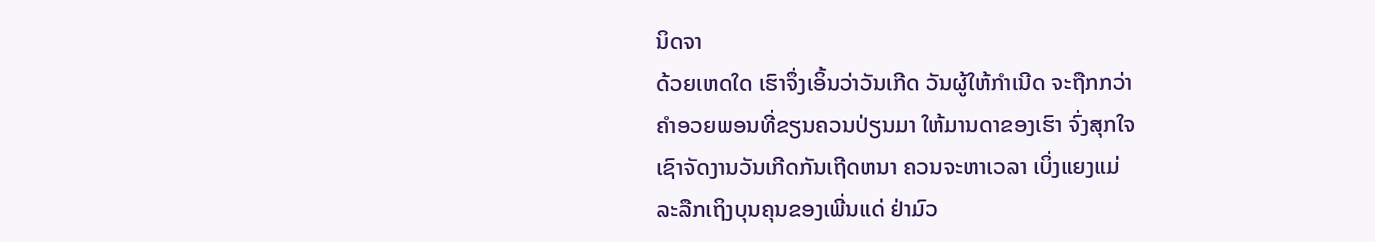ນິດຈາ
ດ້ວຍເຫດໃດ ເຮົາຈຶ່ງເອິ້ນວ່າວັນເກີດ ວັນຜູ້ໃຫ້ກຳເນີດ ຈະຖືກກວ່າ
ຄຳອວຍພອນທີ່ຂຽນຄວນປ່ຽນມາ ໃຫ້ມານດາຂອງເຮົາ ຈົ່ງສຸກໃຈ
ເຊົາຈັດງານວັນເກີດກັນເຖີດຫນາ ຄວນຈະຫາເວລາ ເບິ່ງແຍງແມ່
ລະລືກເຖິງບຸນຄຸນຂອງເພີ່ນແດ່ ຢ່າມົວ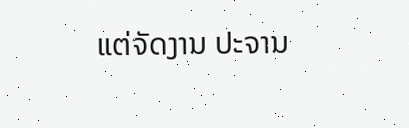ແຕ່ຈັດງານ ປະຈານ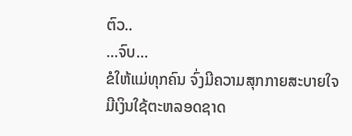ຕົວ..
...ຈົບ...
ຂໍໃຫ້ແມ່ທຸກຄົນ ຈົ່ງມີຄວາມສຸກກາຍສະບາຍໃຈ ມີເງິນໃຊ້ຕະຫລອດຊາດ